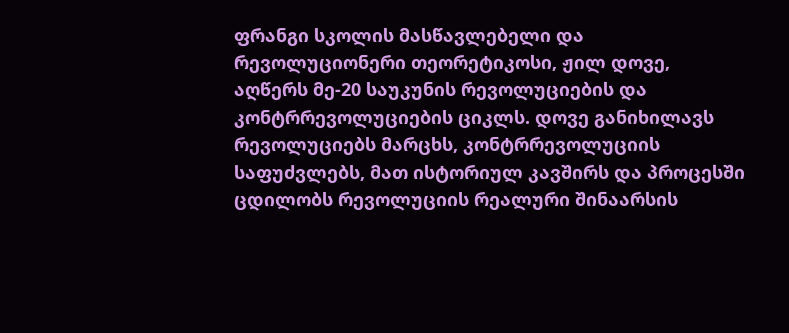ფრანგი სკოლის მასწავლებელი და რევოლუციონერი თეორეტიკოსი, ჟილ დოვე, აღწერს მე-20 საუკუნის რევოლუციების და კონტრრევოლუციების ციკლს. დოვე განიხილავს რევოლუციებს მარცხს, კონტრრევოლუციის საფუძვლებს, მათ ისტორიულ კავშირს და პროცესში ცდილობს რევოლუციის რეალური შინაარსის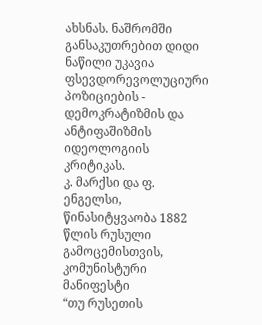ახსნას. ნაშრომში განსაკუთრებით დიდი ნაწილი უკავია ფსევდორევოლუციური პოზიციების - დემოკრატიზმის და ანტიფაშიზმის იდეოლოგიის კრიტიკას.
კ. მარქსი და ფ. ენგელსი, წინასიტყვაობა 1882 წლის რუსული გამოცემისთვის, კომუნისტური მანიფესტი
“თუ რუსეთის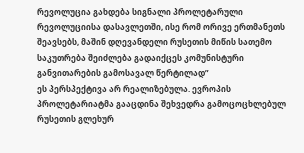რევოლუცია გახდება სიგნალი პროლეტარული რევოლუციისა დასავლეთში, ისე რომ ორივე ერთმანეთს შეავსებს, მაშინ დღევანდელი რუსეთის მიწის სათემო საკუთრება შეიძლება გადაიქცეს კომუნისტური განვითარების გამოსავალ წერტილად”
ეს პერსპექტივა არ რეალიზებულა. ევროპის პროლეტარიატმა გააცდინა შეხვედრა გამოცოცხლებულ რუსეთის გლეხურ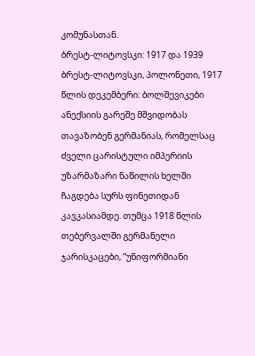კომუნასთან.
ბრესტ-ლიტოვსკი: 1917 და 1939
ბრესტ-ლიტოვსკი, პოლონეთი, 1917 წლის დეკემბერი: ბოლშევიკები ანექსიის გარეშე მშვიდობას თავაზობენ გერმანიას, რომელსაც ძველი ცარისტული იმპერიის უზარმაზარი ნაწილის ხელში ჩაგდება სურს ფინეთიდან კავკასიამდე. თუმცა 1918 წლის თებერვალში გერმანელი ჯარისკაცები, “უნიფორმიანი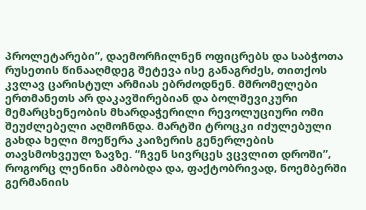პროლეტარები”, დაემორჩილნენ ოფიცრებს და საბჭოთა რუსეთის წინააღმდეგ შეტევა ისე განაგრძეს, თითქოს კვლავ ცარისტულ არმიას ებრძოდნენ. მშრომელები ერთმანეთს არ დაკავშირებიან და ბოლშევიკური მემარცხენეობის მხარდაჭერილი რევოლუციური ომი შეუძლებელი აღმოჩნდა. მარტში ტროცკი იძულებული გახდა ხელი მოეწერა კაიზერის გენერლების თავსმოხვეულ ზავზე. “ჩვენ სივრცეს ვცვლით დროში”, როგორც ლენინი ამბობდა და, ფაქტობრივად, ნოემბერში გერმანიის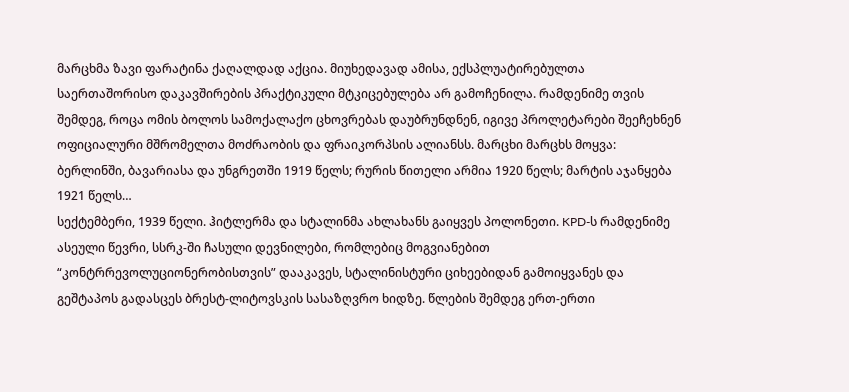მარცხმა ზავი ფარატინა ქაღალდად აქცია. მიუხედავად ამისა, ექსპლუატირებულთა საერთაშორისო დაკავშირების პრაქტიკული მტკიცებულება არ გამოჩენილა. რამდენიმე თვის შემდეგ, როცა ომის ბოლოს სამოქალაქო ცხოვრებას დაუბრუნდნენ, იგივე პროლეტარები შეეჩეხნენ ოფიციალური მშრომელთა მოძრაობის და ფრაიკორპსის ალიანსს. მარცხი მარცხს მოყვა: ბერლინში, ბავარიასა და უნგრეთში 1919 წელს; რურის წითელი არმია 1920 წელს; მარტის აჯანყება 1921 წელს…
სექტემბერი, 1939 წელი. ჰიტლერმა და სტალინმა ახლახანს გაიყვეს პოლონეთი. KPD-ს რამდენიმე ასეული წევრი, სსრკ-ში ჩასული დევნილები, რომლებიც მოგვიანებით “კონტრრევოლუციონერობისთვის” დააკავეს, სტალინისტური ციხეებიდან გამოიყვანეს და გეშტაპოს გადასცეს ბრესტ-ლიტოვსკის სასაზღვრო ხიდზე. წლების შემდეგ ერთ-ერთი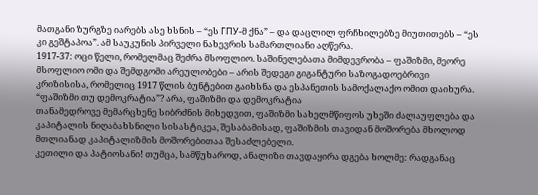მათგანი ზურგზე იარებს ასე ხსნის – “ეს ГПУ-მ ქნა” – და დაცლილ ფრჩხილებზე მიუთითებს – “ეს კი გეშტაპოა”. ამ საუკუნის პირველი ნახევრის სამართლიანი აღწერა.
1917-37: ოცი წელი, რომელმაც შეძრა მსოფლიო. საშინელებათა მიმდევრობა – ფაშიზმი, მეორე მსოფლიო ომი და შემდგომი არეულობები – არის შედეგი გიგანტური საზოგადოებრივი კრიზისისა, რომელიც 1917 წლის ბუნტებით გაიხსნა და ესპანეთის სამოქალაქო ომით დაიხურა.
“ფაშიზმი თუ დემოკრატია”? არა, ფაშიზმი და დემოკრატია
თანამედროვე მემარცხენე სიბრძნის მიხედვით, ფაშიზმი სახელმწიფოს უხეში ძალაუფლება და კაპიტალის ნიღაბახსნილი სისასტიკეა, შესაბამისად, ფაშიზმის თავიდან მოშორება მხოლოდ მთლიანად კაპიტალიზმის მოშორებითაა შესაძლებელი.
კეთილი და პატიოსანი! თუმცა, სამწუხაროდ, ანალიზი თავდაყირა დგება ხოლმე: რადგანაც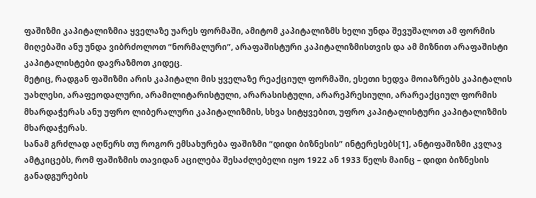ფაშიზმი კაპიტალიზმია ყველაზე უარეს ფორმაში, ამიტომ კაპიტალიზმს ხელი უნდა შევუშალოთ ამ ფორმის მიღებაში ანუ უნდა ვიბრძოლოთ “ნორმალური”, არაფაშისტური კაპიტალიზმისთვის და ამ მიზნით არაფაშისტი კაპიტალისტები დავრაზმოთ კიდეც.
მეტიც, რადგან ფაშიზმი არის კაპიტალი მის ყველაზე რეაქციულ ფორმაში, ესეთი ხედვა მოიაზრებს კაპიტალის უახლესი, არაფეოდალური, არამილიტარისტული, არარასისტული, არარეპრესიული, არარეაქციულ ფორმის მხარდაჭერას ანუ უფრო ლიბერალური კაპიტალიზმის, სხვა სიტყვებით, უფრო კაპიტალისტური კაპიტალიზმის მხარდაჭერას.
სანამ გრძლად აღწერს თუ როგორ ემსახურება ფაშიზმი “დიდი ბიზნესის” ინტერესებს[1], ანტიფაშიზმი კვლავ ამტკიცებს, რომ ფაშიზმის თავიდან აცილება შესაძლებელი იყო 1922 ან 1933 წელს მაინც – დიდი ბიზნესის განადგურების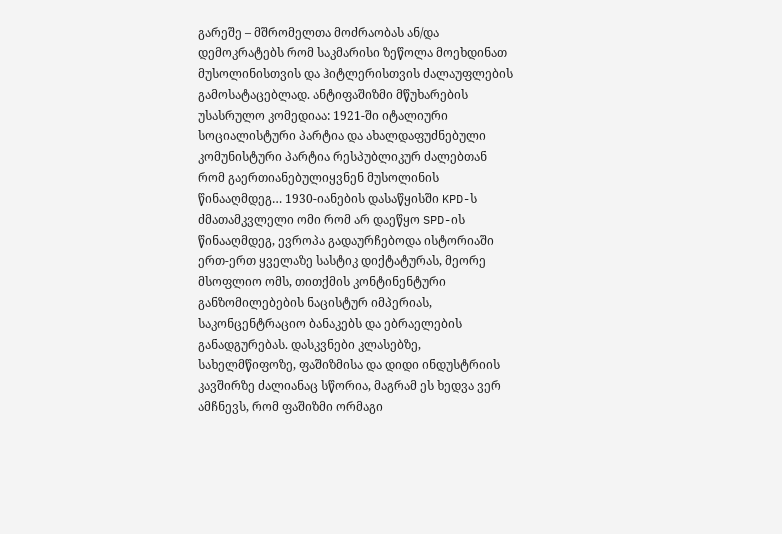გარეშე – მშრომელთა მოძრაობას ან/და დემოკრატებს რომ საკმარისი ზეწოლა მოეხდინათ მუსოლინისთვის და ჰიტლერისთვის ძალაუფლების გამოსატაცებლად. ანტიფაშიზმი მწუხარების უსასრულო კომედიაა: 1921-ში იტალიური სოციალისტური პარტია და ახალდაფუძნებული კომუნისტური პარტია რესპუბლიკურ ძალებთან რომ გაერთიანებულიყვნენ მუსოლინის წინააღმდეგ… 1930-იანების დასაწყისში KPD-ს ძმათამკვლელი ომი რომ არ დაეწყო SPD-ის წინააღმდეგ, ევროპა გადაურჩებოდა ისტორიაში ერთ-ერთ ყველაზე სასტიკ დიქტატურას, მეორე მსოფლიო ომს, თითქმის კონტინენტური განზომილებების ნაცისტურ იმპერიას, საკონცენტრაციო ბანაკებს და ებრაელების განადგურებას. დასკვნები კლასებზე, სახელმწიფოზე, ფაშიზმისა და დიდი ინდუსტრიის კავშირზე ძალიანაც სწორია, მაგრამ ეს ხედვა ვერ ამჩნევს, რომ ფაშიზმი ორმაგი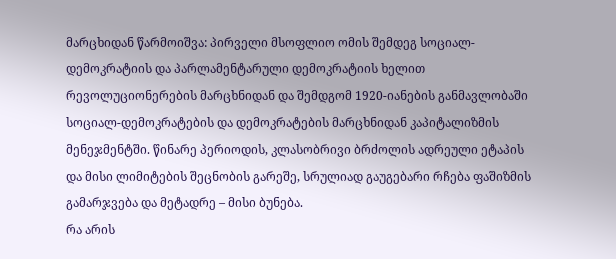მარცხიდან წარმოიშვა: პირველი მსოფლიო ომის შემდეგ სოციალ-დემოკრატიის და პარლამენტარული დემოკრატიის ხელით რევოლუციონერების მარცხნიდან და შემდგომ 1920-იანების განმავლობაში სოციალ-დემოკრატების და დემოკრატების მარცხნიდან კაპიტალიზმის მენეჯმენტში. წინარე პერიოდის, კლასობრივი ბრძოლის ადრეული ეტაპის და მისი ლიმიტების შეცნობის გარეშე, სრულიად გაუგებარი რჩება ფაშიზმის გამარჯვება და მეტადრე – მისი ბუნება.
რა არის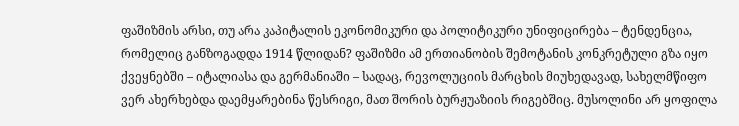ფაშიზმის არსი, თუ არა კაპიტალის ეკონომიკური და პოლიტიკური უნიფიცირება – ტენდენცია, რომელიც განზოგადდა 1914 წლიდან? ფაშიზმი ამ ერთიანობის შემოტანის კონკრეტული გზა იყო ქვეყნებში – იტალიასა და გერმანიაში – სადაც, რევოლუციის მარცხის მიუხედავად, სახელმწიფო ვერ ახერხებდა დაემყარებინა წესრიგი, მათ შორის ბურჟუაზიის რიგებშიც. მუსოლინი არ ყოფილა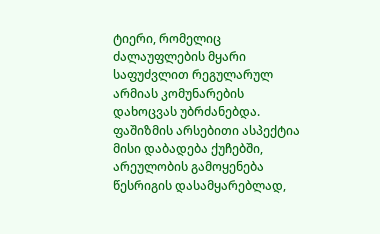ტიერი, რომელიც ძალაუფლების მყარი საფუძვლით რეგულარულ არმიას კომუნარების დახოცვას უბრძანებდა. ფაშიზმის არსებითი ასპექტია მისი დაბადება ქუჩებში, არეულობის გამოყენება წესრიგის დასამყარებლად,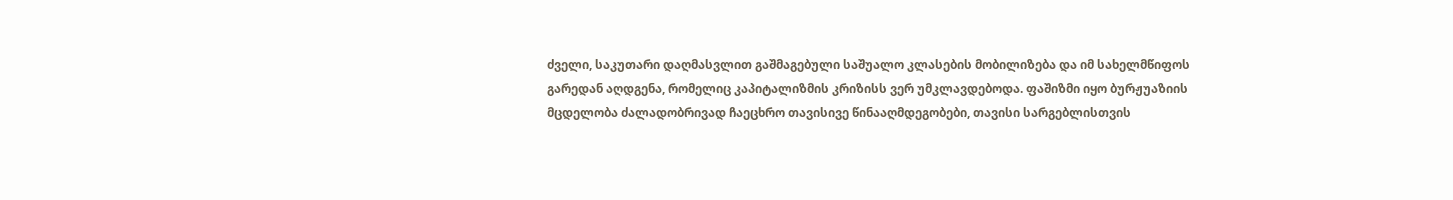ძველი, საკუთარი დაღმასვლით გაშმაგებული საშუალო კლასების მობილიზება და იმ სახელმწიფოს გარედან აღდგენა, რომელიც კაპიტალიზმის კრიზისს ვერ უმკლავდებოდა. ფაშიზმი იყო ბურჟუაზიის მცდელობა ძალადობრივად ჩაეცხრო თავისივე წინააღმდეგობები, თავისი სარგებლისთვის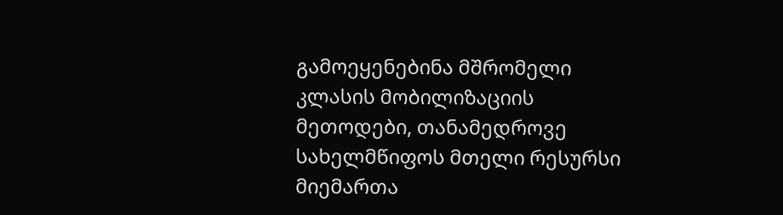გამოეყენებინა მშრომელი კლასის მობილიზაციის მეთოდები, თანამედროვე სახელმწიფოს მთელი რესურსი მიემართა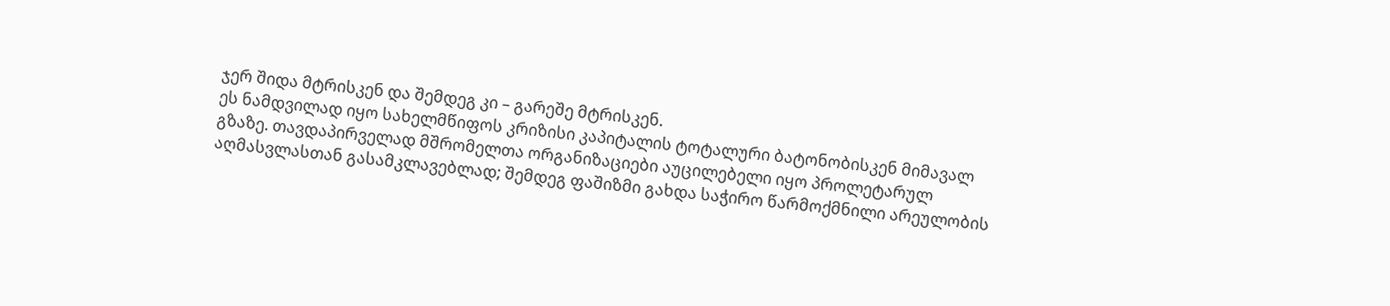ჯერ შიდა მტრისკენ და შემდეგ კი – გარეშე მტრისკენ.
ეს ნამდვილად იყო სახელმწიფოს კრიზისი კაპიტალის ტოტალური ბატონობისკენ მიმავალ გზაზე. თავდაპირველად მშრომელთა ორგანიზაციები აუცილებელი იყო პროლეტარულ აღმასვლასთან გასამკლავებლად; შემდეგ ფაშიზმი გახდა საჭირო წარმოქმნილი არეულობის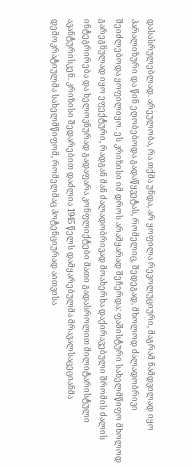დასასრულებლად. არეულობა, რა თქმა უნდა, არ ყოფილა რევოლუციური, მაგრამ ნამდვილად იყო პარალიზური და წინ ეღობებოდა გადაწყვეტას, რომელიც, შედეგად, მხოლოდ ძალადობრივი შეიძლებოდა ყოფილიყო. ეს კრიზისი იმ დროს არამყარად შეჩერდა: ფაშისტური სახელმწიფო მხოლოდ გარეგნულად იყო ეფექტური, რადგან მან ძალადობრივად მოახერხა დაქირავებული შრომის ძალის ინტეგრირება და ხელოვნურად გადაფარა კონფლიქტები მათი გადასროლით მილიტარისტული ავანტურისკენ. კრიზისი შედარებით დაძლია 1945 წელს დამყარებულმა მრავალსაცეციანმა დემოკრატიულმა სახელმწიფომ, რომელმაც პოტენციურად აითვისა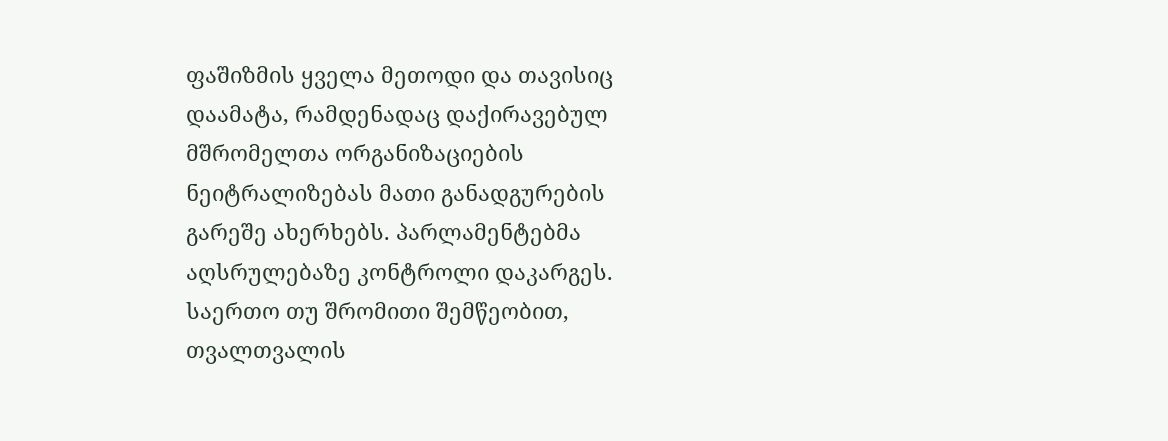ფაშიზმის ყველა მეთოდი და თავისიც დაამატა, რამდენადაც დაქირავებულ მშრომელთა ორგანიზაციების ნეიტრალიზებას მათი განადგურების გარეშე ახერხებს. პარლამენტებმა აღსრულებაზე კონტროლი დაკარგეს. საერთო თუ შრომითი შემწეობით, თვალთვალის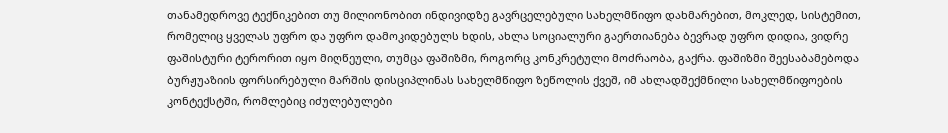თანამედროვე ტექნიკებით თუ მილიონობით ინდივიდზე გავრცელებული სახელმწიფო დახმარებით, მოკლედ, სისტემით, რომელიც ყველას უფრო და უფრო დამოკიდებულს ხდის, ახლა სოციალური გაერთიანება ბევრად უფრო დიდია, ვიდრე ფაშისტური ტერორით იყო მიღწეული, თუმცა ფაშიზმი, როგორც კონკრეტული მოძრაობა, გაქრა. ფაშიზმი შეესაბამებოდა ბურჟუაზიის ფორსირებული მარშის დისციპლინას სახელმწიფო ზეწოლის ქვეშ, იმ ახლადშექმნილი სახელმწიფოების კონტექსტში, რომლებიც იძულებულები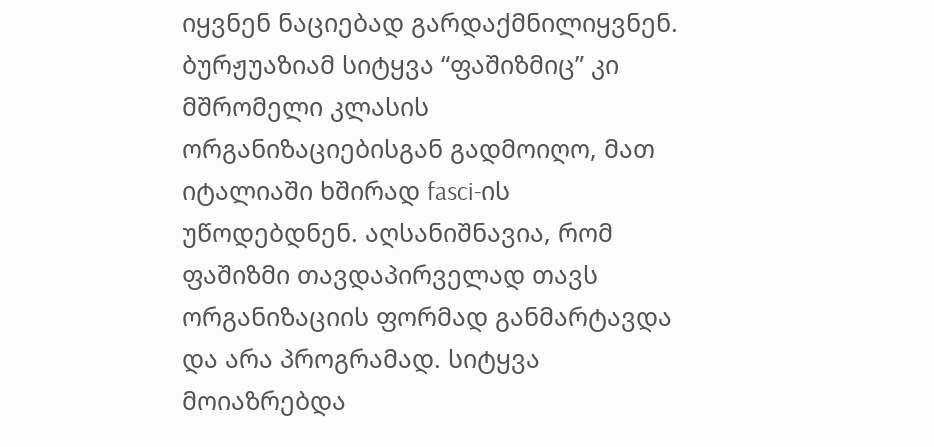იყვნენ ნაციებად გარდაქმნილიყვნენ.
ბურჟუაზიამ სიტყვა “ფაშიზმიც” კი მშრომელი კლასის ორგანიზაციებისგან გადმოიღო, მათ იტალიაში ხშირად fasci-ის უწოდებდნენ. აღსანიშნავია, რომ ფაშიზმი თავდაპირველად თავს ორგანიზაციის ფორმად განმარტავდა და არა პროგრამად. სიტყვა მოიაზრებდა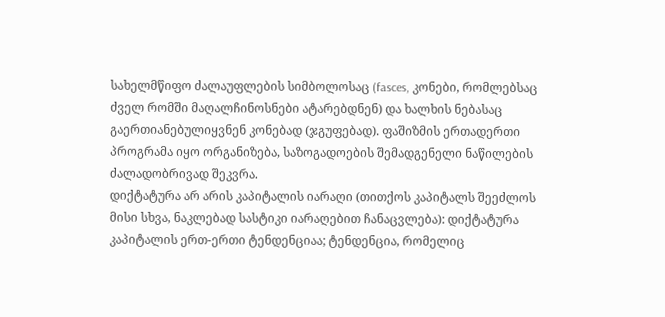სახელმწიფო ძალაუფლების სიმბოლოსაც (fasces, კონები, რომლებსაც ძველ რომში მაღალჩინოსნები ატარებდნენ) და ხალხის ნებასაც გაერთიანებულიყვნენ კონებად (ჯგუფებად). ფაშიზმის ერთადერთი პროგრამა იყო ორგანიზება, საზოგადოების შემადგენელი ნაწილების ძალადობრივად შეკვრა.
დიქტატურა არ არის კაპიტალის იარაღი (თითქოს კაპიტალს შეეძლოს მისი სხვა, ნაკლებად სასტიკი იარაღებით ჩანაცვლება): დიქტატურა კაპიტალის ერთ-ერთი ტენდენციაა; ტენდენცია, რომელიც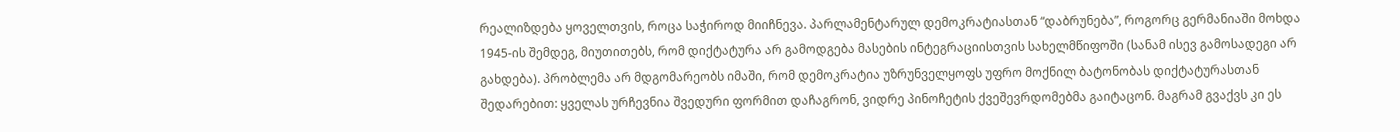რეალიზდება ყოველთვის, როცა საჭიროდ მიიჩნევა. პარლამენტარულ დემოკრატიასთან “დაბრუნება”, როგორც გერმანიაში მოხდა 1945-ის შემდეგ, მიუთითებს, რომ დიქტატურა არ გამოდგება მასების ინტეგრაციისთვის სახელმწიფოში (სანამ ისევ გამოსადეგი არ გახდება). პრობლემა არ მდგომარეობს იმაში, რომ დემოკრატია უზრუნველყოფს უფრო მოქნილ ბატონობას დიქტატურასთან შედარებით: ყველას ურჩევნია შვედური ფორმით დაჩაგრონ, ვიდრე პინოჩეტის ქვეშევრდომებმა გაიტაცონ. მაგრამ გვაქვს კი ეს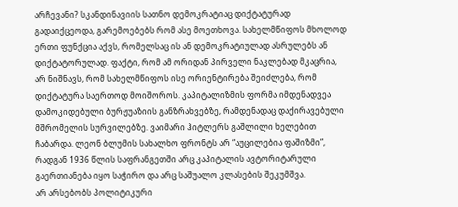არჩევანი? სკანდინავიის სათნო დემოკრატიაც დიქტატურად გადაიქცეოდა, გარემოებებს რომ ასე მოეთხოვა. სახელმწიფოს მხოლოდ ერთი ფუნქცია აქვს, რომელსაც ის ან დემოკრატიულად ასრულებს ან დიქტატორულად. ფაქტი, რომ ამ ორიდან პირველი ნაკლებად მკაცრია, არ ნიშნავს, რომ სახელმწიფოს ისე ორიენტირება შეიძლება, რომ დიქტატურა საერთოდ მოიშოროს. კაპიტალიზმის ფორმა იმდენადვეა დამოკიდებული ბურჟუაზიის განზრახვებზე, რამდენადაც დაქირავებული მშრომელის სურვილებზე. ვაიმარი ჰიტლერს გაშლილი ხელებით ჩაბარდა. ლეონ ბლუმის სახალხო ფრონტს არ “აუცილებია ფაშიზმი”, რადგან 1936 წლის საფრანგეთში არც კაპიტალის ავტორიტარული გაერთიანება იყო საჭირო და არც საშუალო კლასების შეკუმშვა.
არ არსებობს პოლიტიკური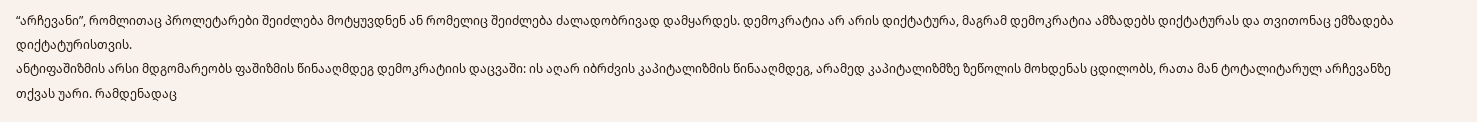“არჩევანი”, რომლითაც პროლეტარები შეიძლება მოტყუვდნენ ან რომელიც შეიძლება ძალადობრივად დამყარდეს. დემოკრატია არ არის დიქტატურა, მაგრამ დემოკრატია ამზადებს დიქტატურას და თვითონაც ემზადება დიქტატურისთვის.
ანტიფაშიზმის არსი მდგომარეობს ფაშიზმის წინააღმდეგ დემოკრატიის დაცვაში: ის აღარ იბრძვის კაპიტალიზმის წინააღმდეგ, არამედ კაპიტალიზმზე ზეწოლის მოხდენას ცდილობს, რათა მან ტოტალიტარულ არჩევანზე თქვას უარი. რამდენადაც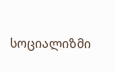სოციალიზმი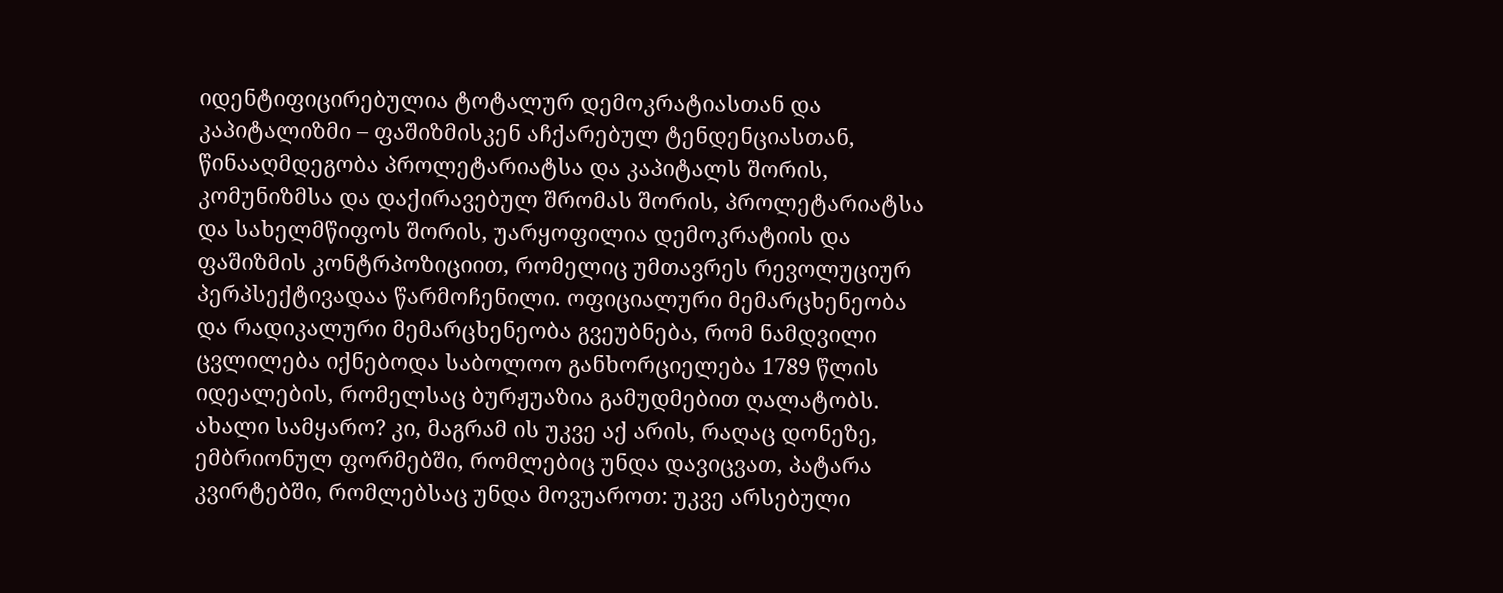იდენტიფიცირებულია ტოტალურ დემოკრატიასთან და კაპიტალიზმი – ფაშიზმისკენ აჩქარებულ ტენდენციასთან, წინააღმდეგობა პროლეტარიატსა და კაპიტალს შორის, კომუნიზმსა და დაქირავებულ შრომას შორის, პროლეტარიატსა და სახელმწიფოს შორის, უარყოფილია დემოკრატიის და ფაშიზმის კონტრპოზიციით, რომელიც უმთავრეს რევოლუციურ პერპსექტივადაა წარმოჩენილი. ოფიციალური მემარცხენეობა და რადიკალური მემარცხენეობა გვეუბნება, რომ ნამდვილი ცვლილება იქნებოდა საბოლოო განხორციელება 1789 წლის იდეალების, რომელსაც ბურჟუაზია გამუდმებით ღალატობს. ახალი სამყარო? კი, მაგრამ ის უკვე აქ არის, რაღაც დონეზე, ემბრიონულ ფორმებში, რომლებიც უნდა დავიცვათ, პატარა კვირტებში, რომლებსაც უნდა მოვუაროთ: უკვე არსებული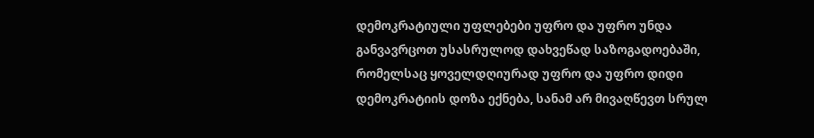დემოკრატიული უფლებები უფრო და უფრო უნდა განვავრცოთ უსასრულოდ დახვეწად საზოგადოებაში, რომელსაც ყოველდღიურად უფრო და უფრო დიდი დემოკრატიის დოზა ექნება, სანამ არ მივაღწევთ სრულ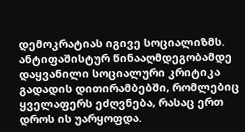დემოკრატიას იგივე სოციალიზმს.
ანტიფაშისტურ წინააღმდეგობამდე დაყვანილი სოციალური კრიტიკა გადადის დითირამბებში, რომლებიც ყველაფერს ეძღვნება, რასაც ერთ დროს ის უარყოფდა.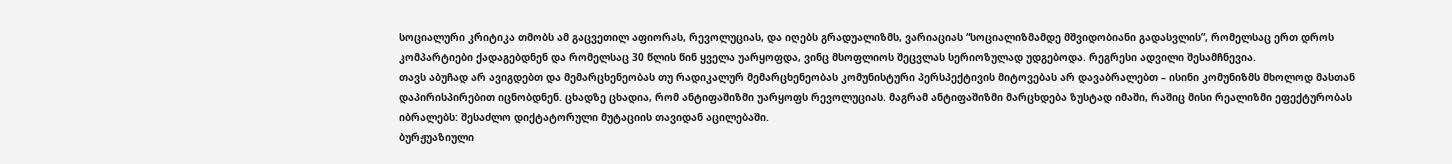სოციალური კრიტიკა თმობს ამ გაცვეთილ აფიორას, რევოლუციას, და იღებს გრადუალიზმს, ვარიაციას “სოციალიზმამდე მშვიდობიანი გადასვლის”, რომელსაც ერთ დროს კომპარტიები ქადაგებდნენ და რომელსაც 30 წლის წინ ყველა უარყოფდა, ვინც მსოფლიოს შეცვლას სერიოზულად უდგებოდა. რეგრესი ადვილი შესამჩნევია.
თავს აბუჩად არ ავიგდებთ და მემარცხენეობას თუ რადიკალურ მემარცხენეობას კომუნისტური პერსპექტივის მიტოვებას არ დავაბრალებთ – ისინი კომუნიზმს მხოლოდ მასთან დაპირისპირებით იცნობდნენ. ცხადზე ცხადია, რომ ანტიფაშიზმი უარყოფს რევოლუციას. მაგრამ ანტიფაშიზმი მარცხდება ზუსტად იმაში, რაშიც მისი რეალიზმი ეფექტურობას იბრალებს: შესაძლო დიქტატორული მუტაციის თავიდან აცილებაში.
ბურჟუაზიული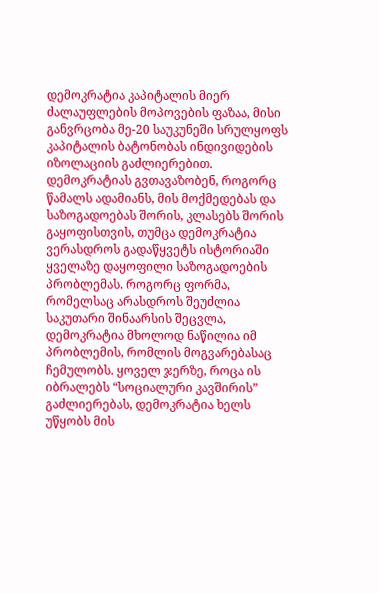დემოკრატია კაპიტალის მიერ ძალაუფლების მოპოვების ფაზაა, მისი განვრცობა მე-20 საუკუნეში სრულყოფს კაპიტალის ბატონობას ინდივიდების იზოლაციის გაძლიერებით. დემოკრატიას გვთავაზობენ, როგორც წამალს ადამიანს, მის მოქმედებას და საზოგადოებას შორის, კლასებს შორის გაყოფისთვის, თუმცა დემოკრატია ვერასდროს გადაწყვეტს ისტორიაში ყველაზე დაყოფილი საზოგადოების პრობლემას. როგორც ფორმა, რომელსაც არასდროს შეუძლია საკუთარი შინაარსის შეცვლა, დემოკრატია მხოლოდ ნაწილია იმ პრობლემის, რომლის მოგვარებასაც ჩემულობს. ყოველ ჯერზე, როცა ის იბრალებს “სოციალური კავშირის” გაძლიერებას, დემოკრატია ხელს უწყობს მის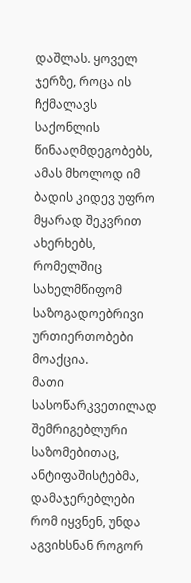დაშლას. ყოველ ჯერზე, როცა ის ჩქმალავს საქონლის წინააღმდეგობებს, ამას მხოლოდ იმ ბადის კიდევ უფრო მყარად შეკვრით ახერხებს, რომელშიც სახელმწიფომ საზოგადოებრივი ურთიერთობები მოაქცია.
მათი სასოწარკვეთილად შემრიგებლური საზომებითაც, ანტიფაშისტებმა, დამაჯერებლები რომ იყვნენ, უნდა აგვიხსნან როგორ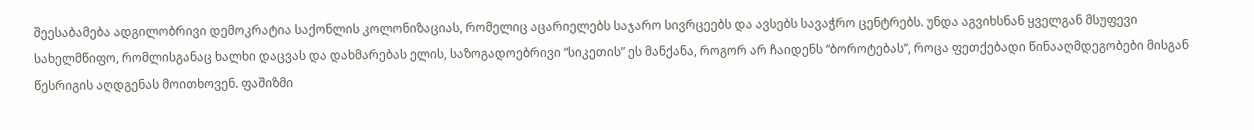შეესაბამება ადგილობრივი დემოკრატია საქონლის კოლონიზაციას, რომელიც აცარიელებს საჯარო სივრცეებს და ავსებს სავაჭრო ცენტრებს. უნდა აგვიხსნან ყველგან მსუფევი სახელმწიფო, რომლისგანაც ხალხი დაცვას და დახმარებას ელის, საზოგადოებრივი “სიკეთის” ეს მანქანა, როგორ არ ჩაიდენს “ბოროტებას”, როცა ფეთქებადი წინააღმდეგობები მისგან წესრიგის აღდგენას მოითხოვენ. ფაშიზმი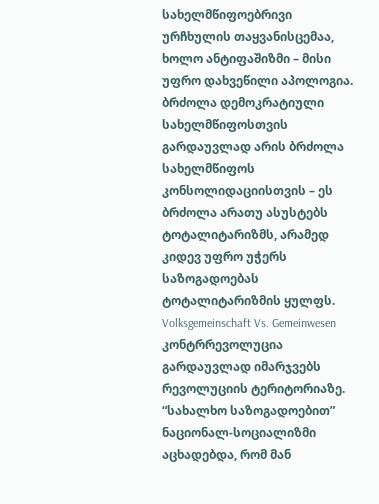სახელმწიფოებრივი ურჩხულის თაყვანისცემაა, ხოლო ანტიფაშიზმი – მისი უფრო დახვეწილი აპოლოგია. ბრძოლა დემოკრატიული სახელმწიფოსთვის გარდაუვლად არის ბრძოლა სახელმწიფოს კონსოლიდაციისთვის – ეს ბრძოლა არათუ ასუსტებს ტოტალიტარიზმს, არამედ კიდევ უფრო უჭერს საზოგადოებას ტოტალიტარიზმის ყულფს.
Volksgemeinschaft Vs. Gemeinwesen
კონტრრევოლუცია გარდაუვლად იმარჯვებს რევოლუციის ტერიტორიაზე. “სახალხო საზოგადოებით” ნაციონალ-სოციალიზმი აცხადებდა, რომ მან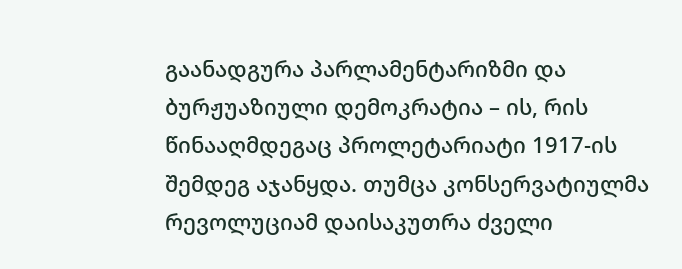გაანადგურა პარლამენტარიზმი და ბურჟუაზიული დემოკრატია – ის, რის წინააღმდეგაც პროლეტარიატი 1917-ის შემდეგ აჯანყდა. თუმცა კონსერვატიულმა რევოლუციამ დაისაკუთრა ძველი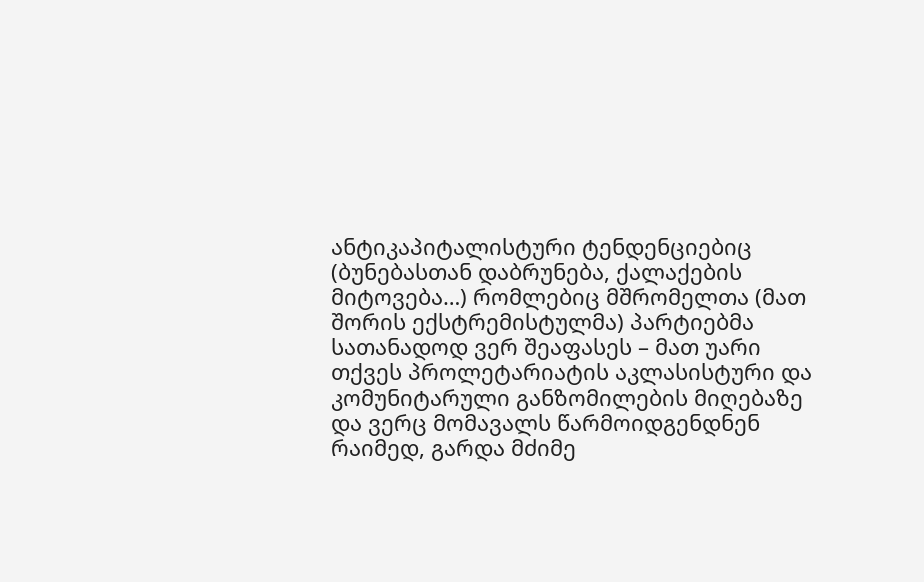ანტიკაპიტალისტური ტენდენციებიც (ბუნებასთან დაბრუნება, ქალაქების მიტოვება…) რომლებიც მშრომელთა (მათ შორის ექსტრემისტულმა) პარტიებმა სათანადოდ ვერ შეაფასეს – მათ უარი თქვეს პროლეტარიატის აკლასისტური და კომუნიტარული განზომილების მიღებაზე და ვერც მომავალს წარმოიდგენდნენ რაიმედ, გარდა მძიმე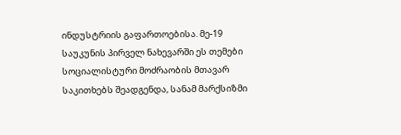ინდუსტრიის გაფართოებისა. მე-19 საუკუნის პირველ ნახევარში ეს თემები სოციალისტური მოძრაობის მთავარ საკითხებს შეადგენდა, სანამ მარქსიზმი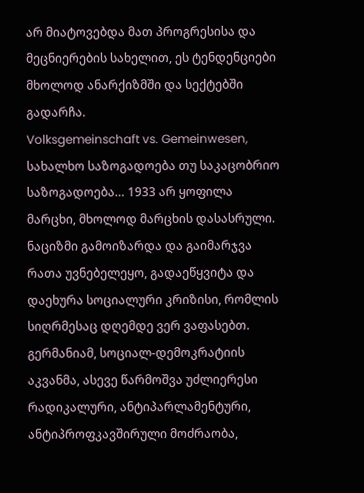არ მიატოვებდა მათ პროგრესისა და მეცნიერების სახელით, ეს ტენდენციები მხოლოდ ანარქიზმში და სექტებში გადარჩა.
Volksgemeinschaft vs. Gemeinwesen, სახალხო საზოგადოება თუ საკაცობრიო საზოგადოება… 1933 არ ყოფილა მარცხი, მხოლოდ მარცხის დასასრული. ნაციზმი გამოიზარდა და გაიმარჯვა რათა უვნებელეყო, გადაეწყვიტა და დაეხურა სოციალური კრიზისი, რომლის სიღრმესაც დღემდე ვერ ვაფასებთ. გერმანიამ, სოციალ-დემოკრატიის აკვანმა, ასევე წარმოშვა უძლიერესი რადიკალური, ანტიპარლამენტური, ანტიპროფკავშირული მოძრაობა,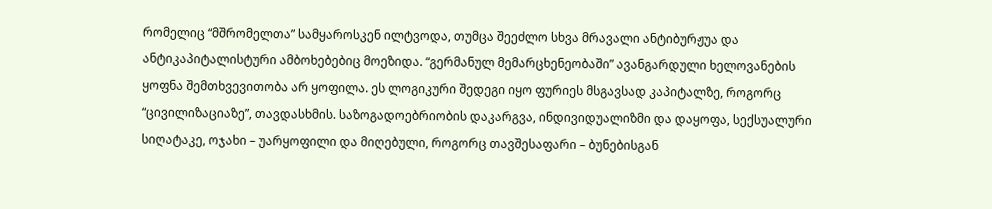რომელიც “მშრომელთა” სამყაროსკენ ილტვოდა, თუმცა შეეძლო სხვა მრავალი ანტიბურჟუა და ანტიკაპიტალისტური ამბოხებებიც მოეზიდა. “გერმანულ მემარცხენეობაში” ავანგარდული ხელოვანების ყოფნა შემთხვევითობა არ ყოფილა. ეს ლოგიკური შედეგი იყო ფურიეს მსგავსად კაპიტალზე, როგორც “ცივილიზაციაზე”, თავდასხმის. საზოგადოებრიობის დაკარგვა, ინდივიდუალიზმი და დაყოფა, სექსუალური სიღატაკე, ოჯახი – უარყოფილი და მიღებული, როგორც თავშესაფარი – ბუნებისგან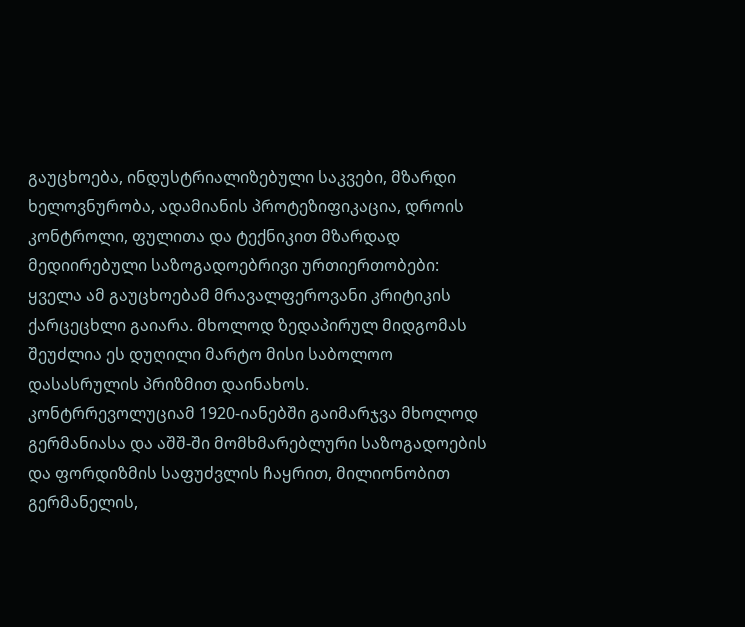გაუცხოება, ინდუსტრიალიზებული საკვები, მზარდი ხელოვნურობა, ადამიანის პროტეზიფიკაცია, დროის კონტროლი, ფულითა და ტექნიკით მზარდად მედიირებული საზოგადოებრივი ურთიერთობები: ყველა ამ გაუცხოებამ მრავალფეროვანი კრიტიკის ქარცეცხლი გაიარა. მხოლოდ ზედაპირულ მიდგომას შეუძლია ეს დუღილი მარტო მისი საბოლოო დასასრულის პრიზმით დაინახოს.
კონტრრევოლუციამ 1920-იანებში გაიმარჯვა მხოლოდ გერმანიასა და აშშ-ში მომხმარებლური საზოგადოების და ფორდიზმის საფუძვლის ჩაყრით, მილიონობით გერმანელის,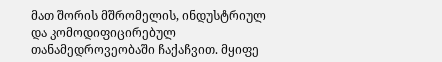მათ შორის მშრომელის, ინდუსტრიულ და კომოდიფიცირებულ თანამედროვეობაში ჩაქაჩვით. მყიფე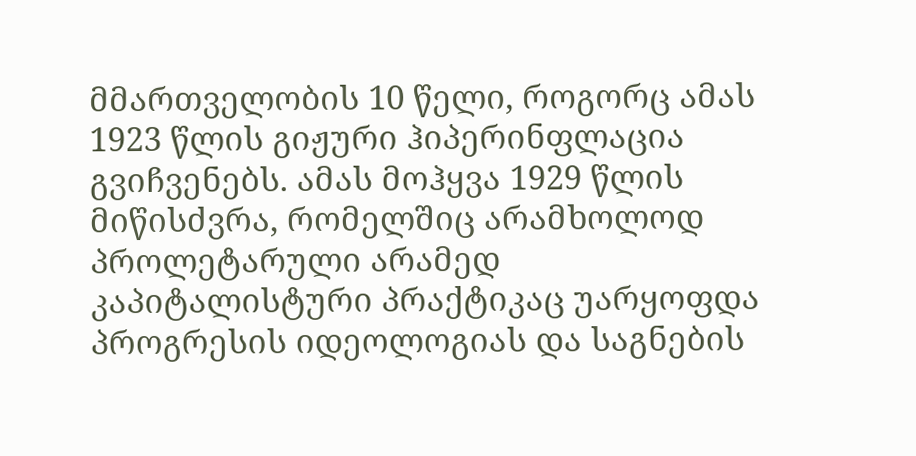მმართველობის 10 წელი, როგორც ამას 1923 წლის გიჟური ჰიპერინფლაცია გვიჩვენებს. ამას მოჰყვა 1929 წლის მიწისძვრა, რომელშიც არამხოლოდ პროლეტარული არამედ კაპიტალისტური პრაქტიკაც უარყოფდა პროგრესის იდეოლოგიას და საგნების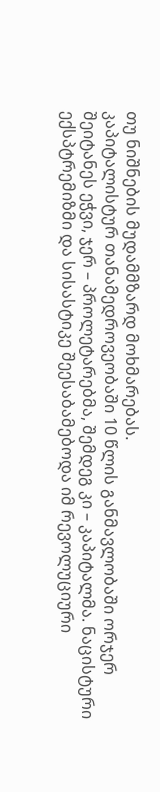თუ ნიშნების მუდამმზარდ მოხმარებას.
კაპიტალისტურ თანამედროვეობაში 10 წლის განმავლობაში ორჯერ შეიტანეს ეჭვი, ჯერ – პროლეტარებმა, შემდეგ კი – კაპიტალმა. ნაცისტური ექსპტრემიზმი და სისასტიკე შეესაბამებოდა იმ რევოლუციური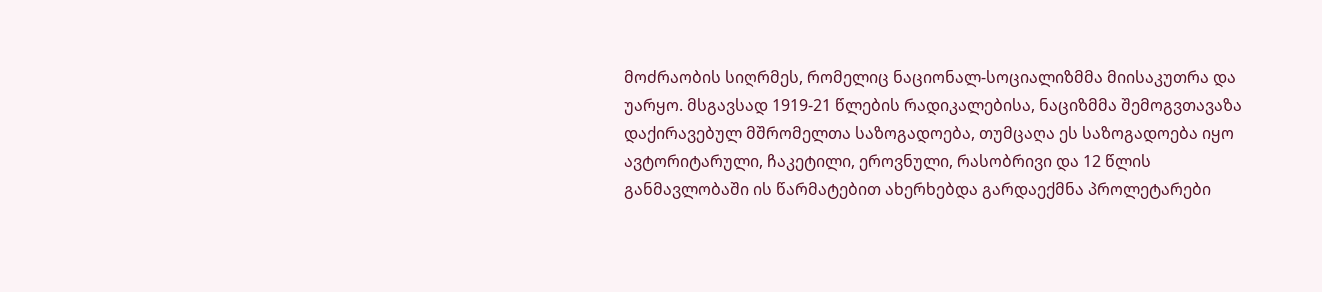მოძრაობის სიღრმეს, რომელიც ნაციონალ-სოციალიზმმა მიისაკუთრა და უარყო. მსგავსად 1919-21 წლების რადიკალებისა, ნაციზმმა შემოგვთავაზა დაქირავებულ მშრომელთა საზოგადოება, თუმცაღა ეს საზოგადოება იყო ავტორიტარული, ჩაკეტილი, ეროვნული, რასობრივი და 12 წლის განმავლობაში ის წარმატებით ახერხებდა გარდაექმნა პროლეტარები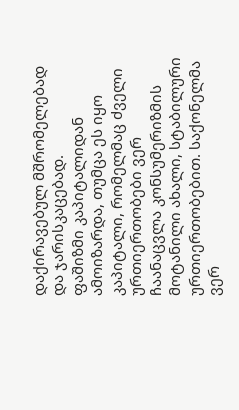დაქირავებულ მშრომელებად და ჯარისკაცებად.
ფაშიზმი კაპიტალიდან ამოიზარდა, თუმცა ეს იყო კაპიტალი, რომელმაც ძველი ურთიერთობები ვერ ჩაანაცვლა კონსუმერიზმის მოტანილი ახალი, სტაბილური ურთიერთობებით. საქონელმა ვერ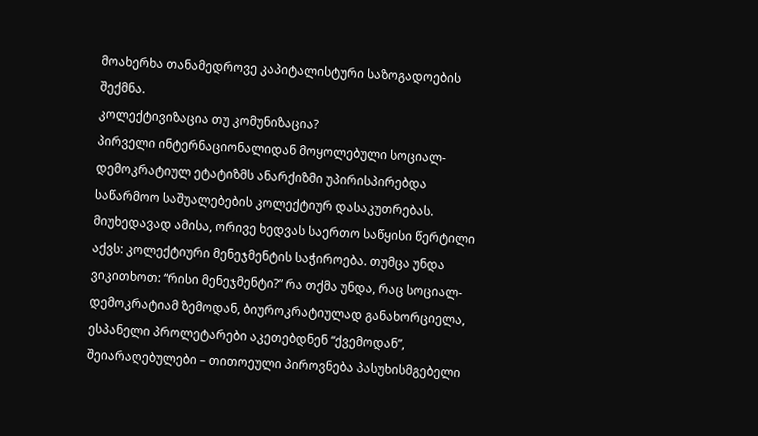მოახერხა თანამედროვე კაპიტალისტური საზოგადოების შექმნა.
კოლექტივიზაცია თუ კომუნიზაცია?
პირველი ინტერნაციონალიდან მოყოლებული სოციალ-დემოკრატიულ ეტატიზმს ანარქიზმი უპირისპირებდა საწარმოო საშუალებების კოლექტიურ დასაკუთრებას. მიუხედავად ამისა, ორივე ხედვას საერთო საწყისი წერტილი აქვს: კოლექტიური მენეჯმენტის საჭიროება. თუმცა უნდა ვიკითხოთ: “რისი მენეჯმენტი?” რა თქმა უნდა, რაც სოციალ-დემოკრატიამ ზემოდან, ბიუროკრატიულად განახორციელა, ესპანელი პროლეტარები აკეთებდნენ “ქვემოდან”, შეიარაღებულები – თითოეული პიროვნება პასუხისმგებელი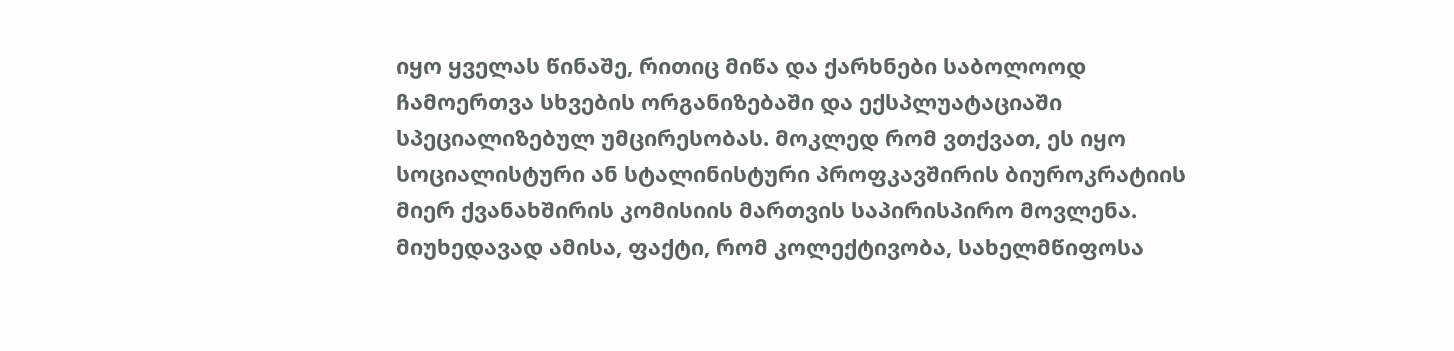იყო ყველას წინაშე, რითიც მიწა და ქარხნები საბოლოოდ ჩამოერთვა სხვების ორგანიზებაში და ექსპლუატაციაში სპეციალიზებულ უმცირესობას. მოკლედ რომ ვთქვათ, ეს იყო სოციალისტური ან სტალინისტური პროფკავშირის ბიუროკრატიის მიერ ქვანახშირის კომისიის მართვის საპირისპირო მოვლენა. მიუხედავად ამისა, ფაქტი, რომ კოლექტივობა, სახელმწიფოსა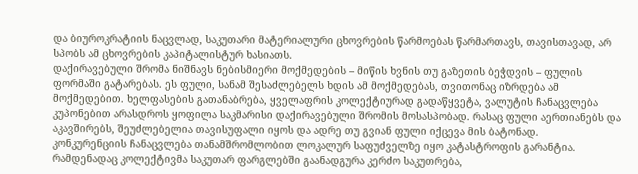და ბიუროკრატიის ნაცვლად, საკუთარი მატერიალური ცხოვრების წარმოებას წარმართავს, თავისთავად, არ სპობს ამ ცხოვრების კაპიტალისტურ ხასიათს.
დაქირავებული შრომა ნიშნავს ნებისმიერი მოქმედების – მიწის ხვნის თუ გაზეთის ბეჭდვის – ფულის ფორმაში გატარებას. ეს ფული, სანამ შესაძლებელს ხდის ამ მოქმედებას, თვითონაც იზრდება ამ მოქმედებით. ხელფასების გათანაბრება, ყველაფრის კოლექტიურად გადაწყვეტა, ვალუტის ჩანაცვლება კუპონებით არასდროს ყოფილა საკმარისი დაქირავებული შრომის მოსასპობად. რასაც ფული აერთიანებს და აკავშირებს, შეუძლებელია თავისუფალი იყოს და ადრე თუ გვიან ფული იქცევა მის ბატონად.
კონკურენციის ჩანაცვლება თანამშრომლობით ლოკალურ საფუძველზე იყო კატასტროფის გარანტია. რამდენადაც კოლექტივმა საკუთარ ფარგლებში გაანადგურა კერძო საკუთრება,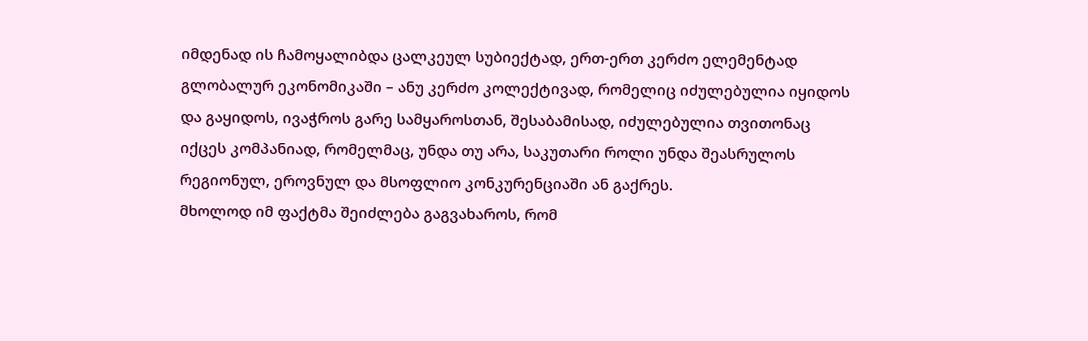იმდენად ის ჩამოყალიბდა ცალკეულ სუბიექტად, ერთ-ერთ კერძო ელემენტად გლობალურ ეკონომიკაში – ანუ კერძო კოლექტივად, რომელიც იძულებულია იყიდოს და გაყიდოს, ივაჭროს გარე სამყაროსთან, შესაბამისად, იძულებულია თვითონაც იქცეს კომპანიად, რომელმაც, უნდა თუ არა, საკუთარი როლი უნდა შეასრულოს რეგიონულ, ეროვნულ და მსოფლიო კონკურენციაში ან გაქრეს.
მხოლოდ იმ ფაქტმა შეიძლება გაგვახაროს, რომ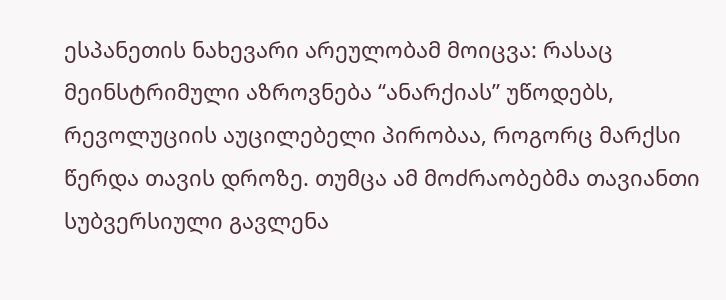ესპანეთის ნახევარი არეულობამ მოიცვა: რასაც მეინსტრიმული აზროვნება “ანარქიას” უწოდებს, რევოლუციის აუცილებელი პირობაა, როგორც მარქსი წერდა თავის დროზე. თუმცა ამ მოძრაობებმა თავიანთი სუბვერსიული გავლენა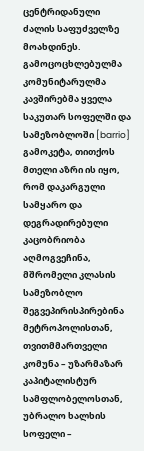ცენტრიდანული ძალის საფუძველზე მოახდინეს. გამოცოცხლებულმა კომუნიტარულმა კავშირებმა ყველა საკუთარ სოფელში და სამეზობლოში [barrio] გამოკეტა, თითქოს მთელი აზრი ის იყო, რომ დაკარგული სამყარო და დეგრადირებული კაცობრიობა აღმოგვეჩინა, მშრომელი კლასის სამეზობლო შეგვეპირისპირებინა მეტროპოლისთან, თვითმმართველი კომუნა – უზარმაზარ კაპიტალისტურ სამფლობელოსთან, უბრალო ხალხის სოფელი –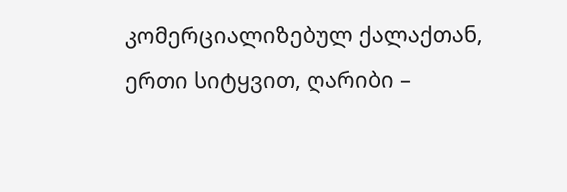კომერციალიზებულ ქალაქთან, ერთი სიტყვით, ღარიბი –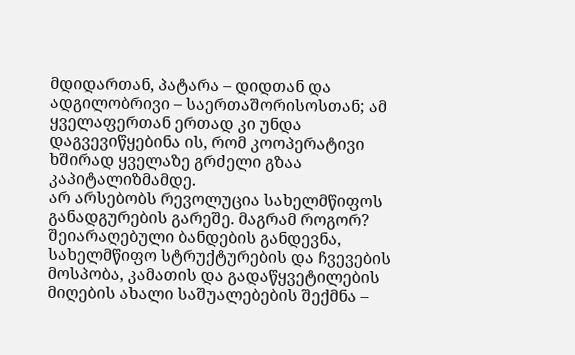მდიდართან, პატარა – დიდთან და ადგილობრივი – საერთაშორისოსთან; ამ ყველაფერთან ერთად კი უნდა დაგვევიწყებინა ის, რომ კოოპერატივი ხშირად ყველაზე გრძელი გზაა კაპიტალიზმამდე.
არ არსებობს რევოლუცია სახელმწიფოს განადგურების გარეშე. მაგრამ როგორ? შეიარაღებული ბანდების განდევნა, სახელმწიფო სტრუქტურების და ჩვევების მოსპობა, კამათის და გადაწყვეტილების მიღების ახალი საშუალებების შექმნა –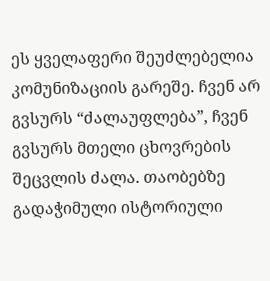ეს ყველაფერი შეუძლებელია კომუნიზაციის გარეშე. ჩვენ არ გვსურს “ძალაუფლება”, ჩვენ გვსურს მთელი ცხოვრების შეცვლის ძალა. თაობებზე გადაჭიმული ისტორიული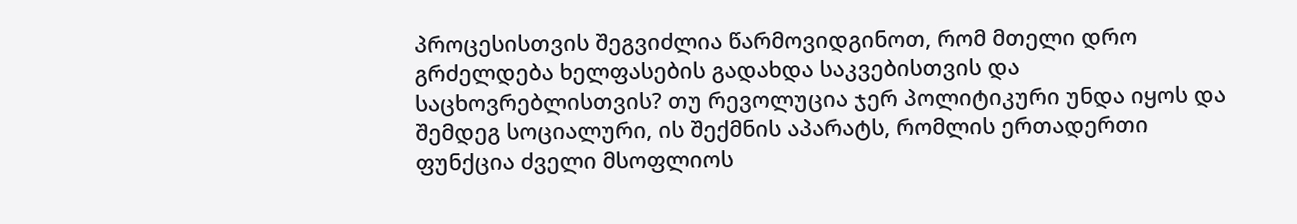პროცესისთვის შეგვიძლია წარმოვიდგინოთ, რომ მთელი დრო გრძელდება ხელფასების გადახდა საკვებისთვის და საცხოვრებლისთვის? თუ რევოლუცია ჯერ პოლიტიკური უნდა იყოს და შემდეგ სოციალური, ის შექმნის აპარატს, რომლის ერთადერთი ფუნქცია ძველი მსოფლიოს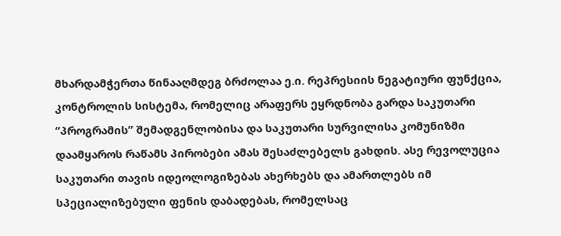მხარდამჭერთა წინააღმდეგ ბრძოლაა ე.ი. რეპრესიის ნეგატიური ფუნქცია, კონტროლის სისტემა, რომელიც არაფერს ეყრდნობა გარდა საკუთარი “პროგრამის” შემადგენლობისა და საკუთარი სურვილისა კომუნიზმი დაამყაროს რაწამს პირობები ამას შესაძლებელს გახდის. ასე რევოლუცია საკუთარი თავის იდეოლოგიზებას ახერხებს და ამართლებს იმ სპეციალიზებული ფენის დაბადებას, რომელსაც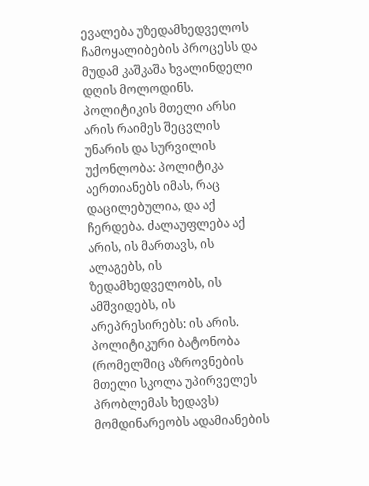ევალება უზედამხედველოს ჩამოყალიბების პროცესს და მუდამ კაშკაშა ხვალინდელი დღის მოლოდინს. პოლიტიკის მთელი არსი არის რაიმეს შეცვლის უნარის და სურვილის უქონლობა: პოლიტიკა აერთიანებს იმას, რაც დაცილებულია, და აქ ჩერდება. ძალაუფლება აქ არის, ის მართავს, ის ალაგებს, ის ზედამხედველობს, ის ამშვიდებს, ის არეპრესირებს: ის არის.
პოლიტიკური ბატონობა (რომელშიც აზროვნების მთელი სკოლა უპირველეს პრობლემას ხედავს) მომდინარეობს ადამიანების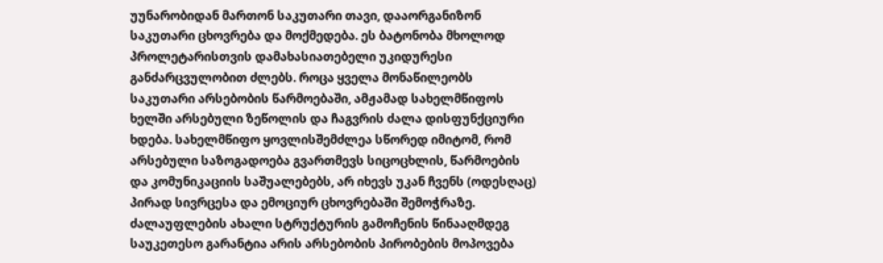უუნარობიდან მართონ საკუთარი თავი, დააორგანიზონ საკუთარი ცხოვრება და მოქმედება. ეს ბატონობა მხოლოდ პროლეტარისთვის დამახასიათებელი უკიდურესი განძარცვულობით ძლებს. როცა ყველა მონაწილეობს საკუთარი არსებობის წარმოებაში, ამჟამად სახელმწიფოს ხელში არსებული ზეწოლის და ჩაგვრის ძალა დისფუნქციური ხდება. სახელმწიფო ყოვლისშემძლეა სწორედ იმიტომ, რომ არსებული საზოგადოება გვართმევს სიცოცხლის, წარმოების და კომუნიკაციის საშუალებებს, არ იხევს უკან ჩვენს (ოდესღაც) პირად სივრცესა და ემოციურ ცხოვრებაში შემოჭრაზე. ძალაუფლების ახალი სტრუქტურის გამოჩენის წინააღმდეგ საუკეთესო გარანტია არის არსებობის პირობების მოპოვება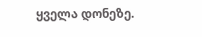ყველა დონეზე.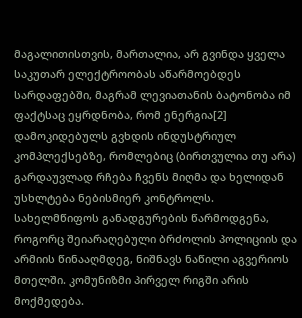მაგალითისთვის, მართალია, არ გვინდა ყველა საკუთარ ელექტროობას აწარმოებდეს სარდაფებში, მაგრამ ლევიათანის ბატონობა იმ ფაქტსაც ეყრდნობა, რომ ენერგია[2] დამოკიდებულს გვხდის ინდუსტრიულ კომპლექსებზე, რომლებიც (ბირთვულია თუ არა) გარდაუვლად რჩება ჩვენს მიღმა და ხელიდან უსხლტება ნებისმიერ კონტროლს.
სახელმწიფოს განადგურების წარმოდგენა, როგორც შეიარაღებული ბრძოლის პოლიციის და არმიის წინააღმდეგ, ნიშნავს ნაწილი აგვერიოს მთელში. კომუნიზმი პირველ რიგში არის მოქმედება.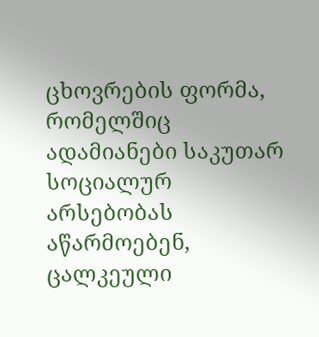ცხოვრების ფორმა, რომელშიც ადამიანები საკუთარ სოციალურ არსებობას აწარმოებენ, ცალკეული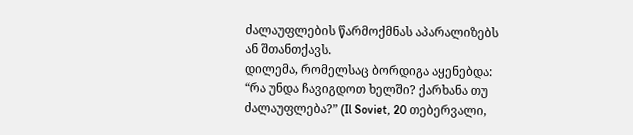ძალაუფლების წარმოქმნას აპარალიზებს ან შთანთქავს.
დილემა, რომელსაც ბორდიგა აყენებდა: “რა უნდა ჩავიგდოთ ხელში? ქარხანა თუ ძალაუფლება?” (Il Soviet, 20 თებერვალი,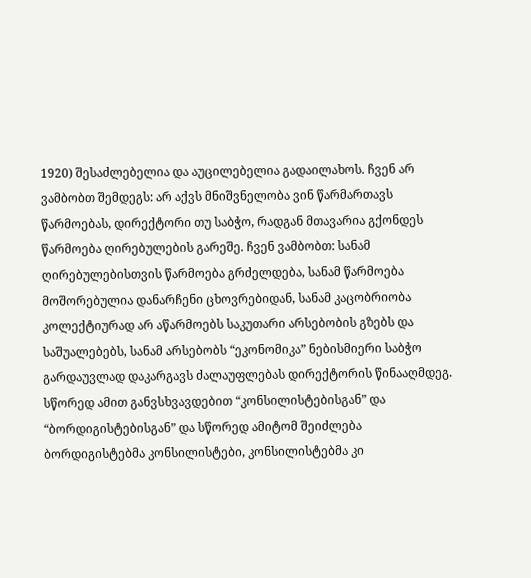1920) შესაძლებელია და აუცილებელია გადაილახოს. ჩვენ არ ვამბობთ შემდეგს: არ აქვს მნიშვნელობა ვინ წარმართავს წარმოებას, დირექტორი თუ საბჭო, რადგან მთავარია გქონდეს წარმოება ღირებულების გარეშე. ჩვენ ვამბობთ: სანამ ღირებულებისთვის წარმოება გრძელდება, სანამ წარმოება მოშორებულია დანარჩენი ცხოვრებიდან, სანამ კაცობრიობა კოლექტიურად არ აწარმოებს საკუთარი არსებობის გზებს და საშუალებებს, სანამ არსებობს “ეკონომიკა” ნებისმიერი საბჭო გარდაუვლად დაკარგავს ძალაუფლებას დირექტორის წინააღმდეგ. სწორედ ამით განვსხვავდებით “კონსილისტებისგან” და “ბორდიგისტებისგან” და სწორედ ამიტომ შეიძლება ბორდიგისტებმა კონსილისტები, კონსილისტებმა კი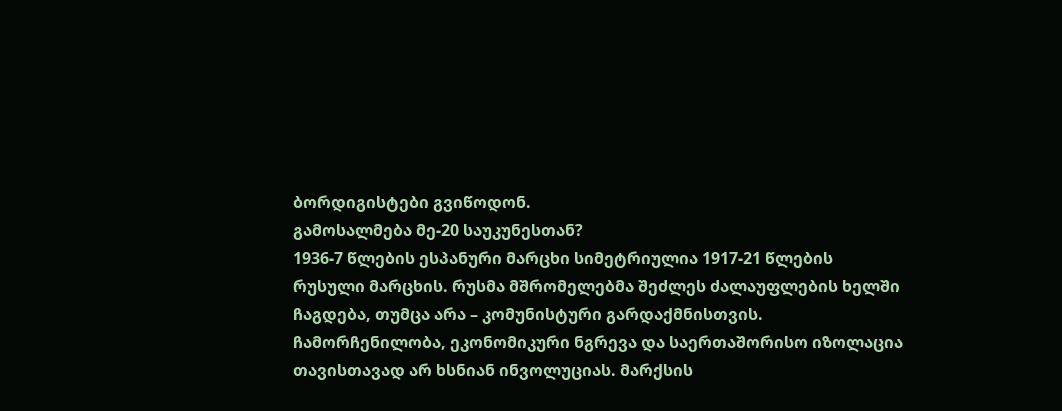ბორდიგისტები გვიწოდონ.
გამოსალმება მე-20 საუკუნესთან?
1936-7 წლების ესპანური მარცხი სიმეტრიულია 1917-21 წლების რუსული მარცხის. რუსმა მშრომელებმა შეძლეს ძალაუფლების ხელში ჩაგდება, თუმცა არა – კომუნისტური გარდაქმნისთვის. ჩამორჩენილობა, ეკონომიკური ნგრევა და საერთაშორისო იზოლაცია თავისთავად არ ხსნიან ინვოლუციას. მარქსის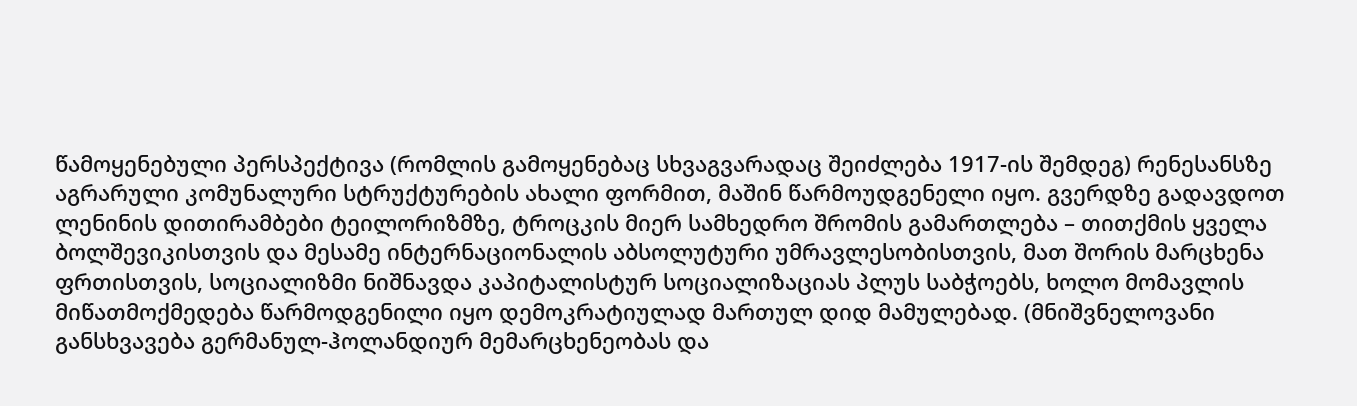წამოყენებული პერსპექტივა (რომლის გამოყენებაც სხვაგვარადაც შეიძლება 1917-ის შემდეგ) რენესანსზე აგრარული კომუნალური სტრუქტურების ახალი ფორმით, მაშინ წარმოუდგენელი იყო. გვერდზე გადავდოთ ლენინის დითირამბები ტეილორიზმზე, ტროცკის მიერ სამხედრო შრომის გამართლება – თითქმის ყველა ბოლშევიკისთვის და მესამე ინტერნაციონალის აბსოლუტური უმრავლესობისთვის, მათ შორის მარცხენა ფრთისთვის, სოციალიზმი ნიშნავდა კაპიტალისტურ სოციალიზაციას პლუს საბჭოებს, ხოლო მომავლის მიწათმოქმედება წარმოდგენილი იყო დემოკრატიულად მართულ დიდ მამულებად. (მნიშვნელოვანი განსხვავება გერმანულ-ჰოლანდიურ მემარცხენეობას და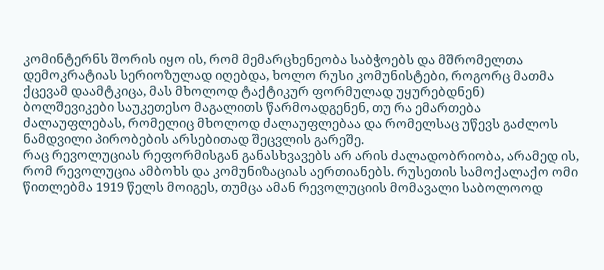კომინტერნს შორის იყო ის, რომ მემარცხენეობა საბჭოებს და მშრომელთა დემოკრატიას სერიოზულად იღებდა, ხოლო რუსი კომუნისტები, როგორც მათმა ქცევამ დაამტკიცა, მას მხოლოდ ტაქტიკურ ფორმულად უყურებდნენ)
ბოლშევიკები საუკეთესო მაგალითს წარმოადგენენ, თუ რა ემართება ძალაუფლებას, რომელიც მხოლოდ ძალაუფლებაა და რომელსაც უწევს გაძლოს ნამდვილი პირობების არსებითად შეცვლის გარეშე.
რაც რევოლუციას რეფორმისგან განასხვავებს არ არის ძალადობრიობა, არამედ ის, რომ რევოლუცია ამბოხს და კომუნიზაციას აერთიანებს. რუსეთის სამოქალაქო ომი წითლებმა 1919 წელს მოიგეს, თუმცა ამან რევოლუციის მომავალი საბოლოოდ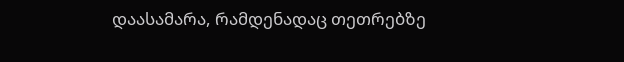დაასამარა, რამდენადაც თეთრებზე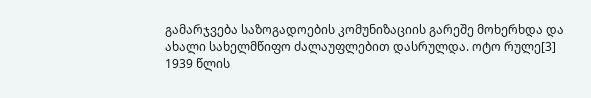გამარჯვება საზოგადოების კომუნიზაციის გარეშე მოხერხდა და ახალი სახელმწიფო ძალაუფლებით დასრულდა. ოტო რულე[3] 1939 წლის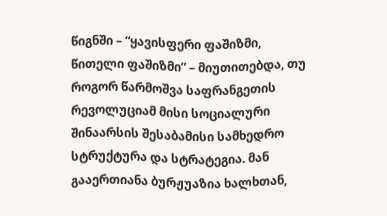წიგნში – “ყავისფერი ფაშიზმი, წითელი ფაშიზმი” – მიუთითებდა, თუ როგორ წარმოშვა საფრანგეთის რევოლუციამ მისი სოციალური შინაარსის შესაბამისი სამხედრო სტრუქტურა და სტრატეგია. მან გააერთიანა ბურჟუაზია ხალხთან,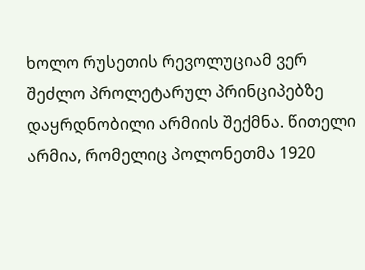ხოლო რუსეთის რევოლუციამ ვერ შეძლო პროლეტარულ პრინციპებზე დაყრდნობილი არმიის შექმნა. წითელი არმია, რომელიც პოლონეთმა 1920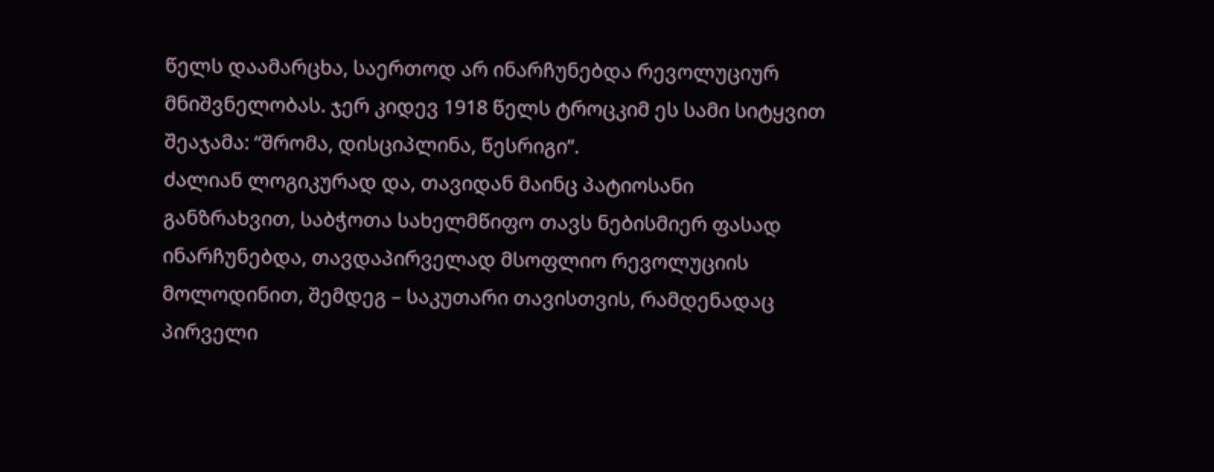წელს დაამარცხა, საერთოდ არ ინარჩუნებდა რევოლუციურ მნიშვნელობას. ჯერ კიდევ 1918 წელს ტროცკიმ ეს სამი სიტყვით შეაჯამა: “შრომა, დისციპლინა, წესრიგი”.
ძალიან ლოგიკურად და, თავიდან მაინც პატიოსანი განზრახვით, საბჭოთა სახელმწიფო თავს ნებისმიერ ფასად ინარჩუნებდა, თავდაპირველად მსოფლიო რევოლუციის მოლოდინით, შემდეგ – საკუთარი თავისთვის, რამდენადაც პირველი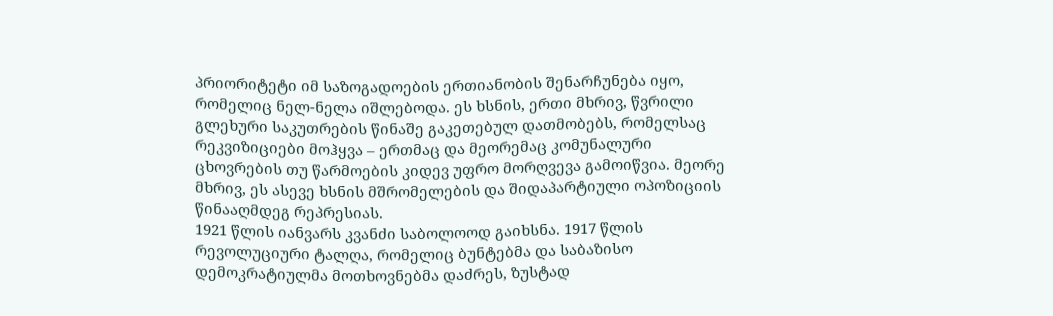პრიორიტეტი იმ საზოგადოების ერთიანობის შენარჩუნება იყო, რომელიც ნელ-ნელა იშლებოდა. ეს ხსნის, ერთი მხრივ, წვრილი გლეხური საკუთრების წინაშე გაკეთებულ დათმობებს, რომელსაც რეკვიზიციები მოჰყვა – ერთმაც და მეორემაც კომუნალური ცხოვრების თუ წარმოების კიდევ უფრო მორღვევა გამოიწვია. მეორე მხრივ, ეს ასევე ხსნის მშრომელების და შიდაპარტიული ოპოზიციის წინააღმდეგ რეპრესიას.
1921 წლის იანვარს კვანძი საბოლოოდ გაიხსნა. 1917 წლის რევოლუციური ტალღა, რომელიც ბუნტებმა და საბაზისო დემოკრატიულმა მოთხოვნებმა დაძრეს, ზუსტად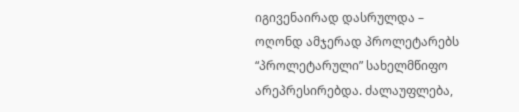იგივენაირად დასრულდა – ოღონდ ამჯერად პროლეტარებს “პროლეტარული” სახელმწიფო არეპრესირებდა. ძალაუფლება,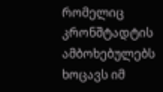რომელიც კრონშტადტის ამბოხებულებს ხოცავს იმ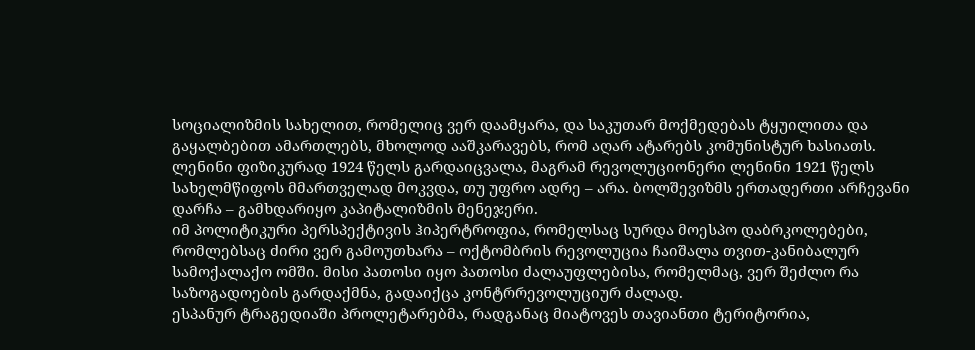სოციალიზმის სახელით, რომელიც ვერ დაამყარა, და საკუთარ მოქმედებას ტყუილითა და გაყალბებით ამართლებს, მხოლოდ ააშკარავებს, რომ აღარ ატარებს კომუნისტურ ხასიათს. ლენინი ფიზიკურად 1924 წელს გარდაიცვალა, მაგრამ რევოლუციონერი ლენინი 1921 წელს სახელმწიფოს მმართველად მოკვდა, თუ უფრო ადრე – არა. ბოლშევიზმს ერთადერთი არჩევანი დარჩა – გამხდარიყო კაპიტალიზმის მენეჯერი.
იმ პოლიტიკური პერსპექტივის ჰიპერტროფია, რომელსაც სურდა მოესპო დაბრკოლებები, რომლებსაც ძირი ვერ გამოუთხარა – ოქტომბრის რევოლუცია ჩაიშალა თვით-კანიბალურ სამოქალაქო ომში. მისი პათოსი იყო პათოსი ძალაუფლებისა, რომელმაც, ვერ შეძლო რა საზოგადოების გარდაქმნა, გადაიქცა კონტრრევოლუციურ ძალად.
ესპანურ ტრაგედიაში პროლეტარებმა, რადგანაც მიატოვეს თავიანთი ტერიტორია,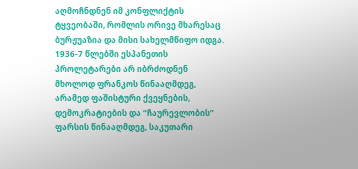აღმოჩნდნენ იმ კონფლიქტის ტყვეობაში, რომლის ორივე მხარესაც ბურჟუაზია და მისი სახელმწიფო იდგა. 1936-7 წლებში ესპანეთის პროლეტარები არ იბრძოდნენ მხოლოდ ფრანკოს წინააღმდეგ, არამედ ფაშისტური ქვეყნების, დემოკრატიების და “ჩაურევლობის” ფარსის წინააღმდეგ, საკუთარი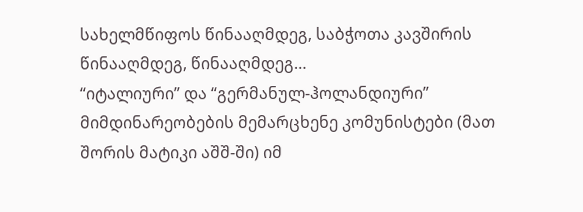სახელმწიფოს წინააღმდეგ, საბჭოთა კავშირის წინააღმდეგ, წინააღმდეგ…
“იტალიური” და “გერმანულ-ჰოლანდიური” მიმდინარეობების მემარცხენე კომუნისტები (მათ შორის მატიკი აშშ-ში) იმ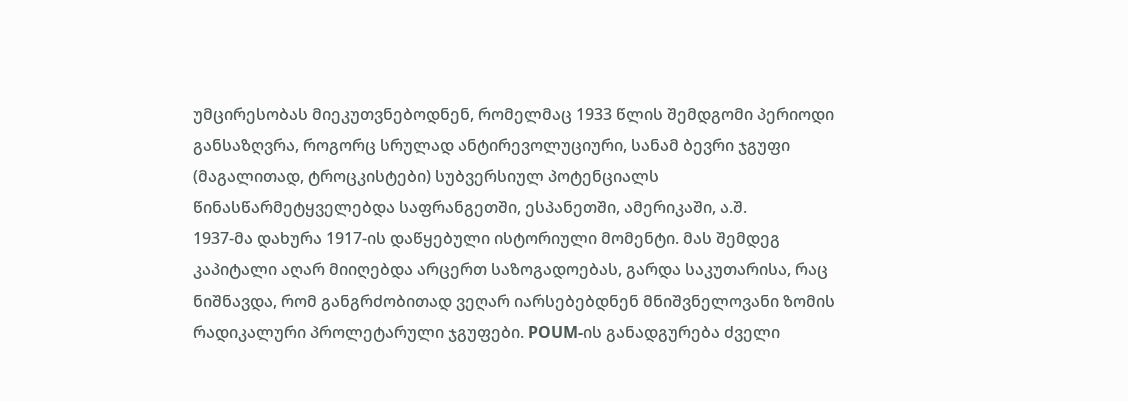უმცირესობას მიეკუთვნებოდნენ, რომელმაც 1933 წლის შემდგომი პერიოდი განსაზღვრა, როგორც სრულად ანტირევოლუციური, სანამ ბევრი ჯგუფი (მაგალითად, ტროცკისტები) სუბვერსიულ პოტენციალს წინასწარმეტყველებდა საფრანგეთში, ესპანეთში, ამერიკაში, ა.შ.
1937-მა დახურა 1917-ის დაწყებული ისტორიული მომენტი. მას შემდეგ კაპიტალი აღარ მიიღებდა არცერთ საზოგადოებას, გარდა საკუთარისა, რაც ნიშნავდა, რომ განგრძობითად ვეღარ იარსებებდნენ მნიშვნელოვანი ზომის რადიკალური პროლეტარული ჯგუფები. POUM-ის განადგურება ძველი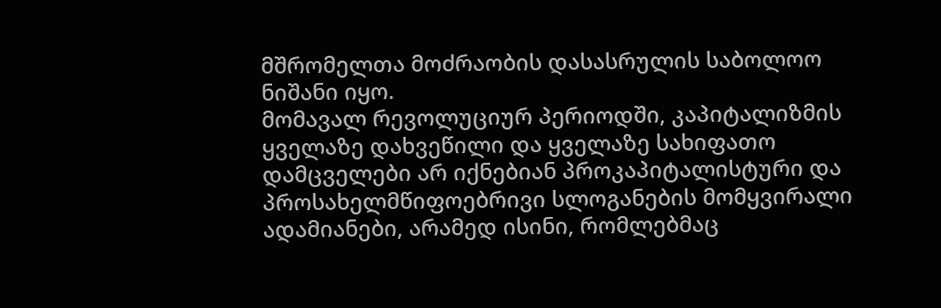მშრომელთა მოძრაობის დასასრულის საბოლოო ნიშანი იყო.
მომავალ რევოლუციურ პერიოდში, კაპიტალიზმის ყველაზე დახვეწილი და ყველაზე სახიფათო დამცველები არ იქნებიან პროკაპიტალისტური და პროსახელმწიფოებრივი სლოგანების მომყვირალი ადამიანები, არამედ ისინი, რომლებმაც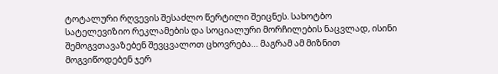ტოტალური რღვევის შესაძლო წერტილი შეიცნეს. სახოტბო სატელევიზიო რეკლამების და სოციალური მორჩილების ნაცვლად, ისინი შემოგვთავაზებენ შევცვალოთ ცხოვრება… მაგრამ ამ მიზნით მოგვიწოდებენ ჯერ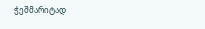ჭეშმარიტად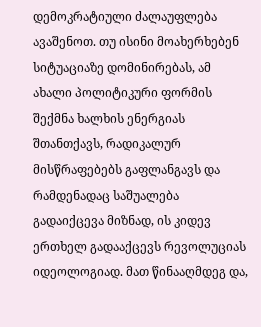დემოკრატიული ძალაუფლება ავაშენოთ. თუ ისინი მოახერხებენ სიტუაციაზე დომინირებას, ამ ახალი პოლიტიკური ფორმის შექმნა ხალხის ენერგიას შთანთქავს, რადიკალურ მისწრაფებებს გაფლანგავს და რამდენადაც საშუალება გადაიქცევა მიზნად, ის კიდევ ერთხელ გადააქცევს რევოლუციას იდეოლოგიად. მათ წინააღმდეგ და,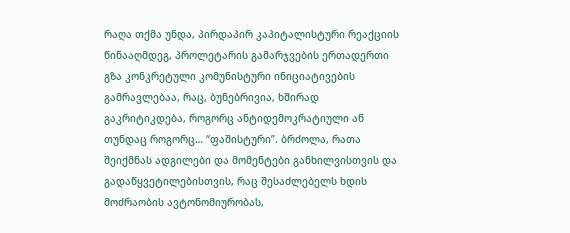რაღა თქმა უნდა, პირდაპირ კაპიტალისტური რეაქციის წინააღმდეგ, პროლეტარის გამარჯვების ერთადერთი გზა კონკრეტული კომუნისტური ინიციატივების გამრავლებაა, რაც, ბუნებრივია, ხშირად გაკრიტიკდება, როგორც ანტიდემოკრატიული ან თუნდაც როგორც… “ფაშისტური”. ბრძოლა, რათა შეიქმნას ადგილები და მომენტები განხილვისთვის და გადაწყვეტილებისთვის, რაც შესაძლებელს ხდის მოძრაობის ავტონომიურობას,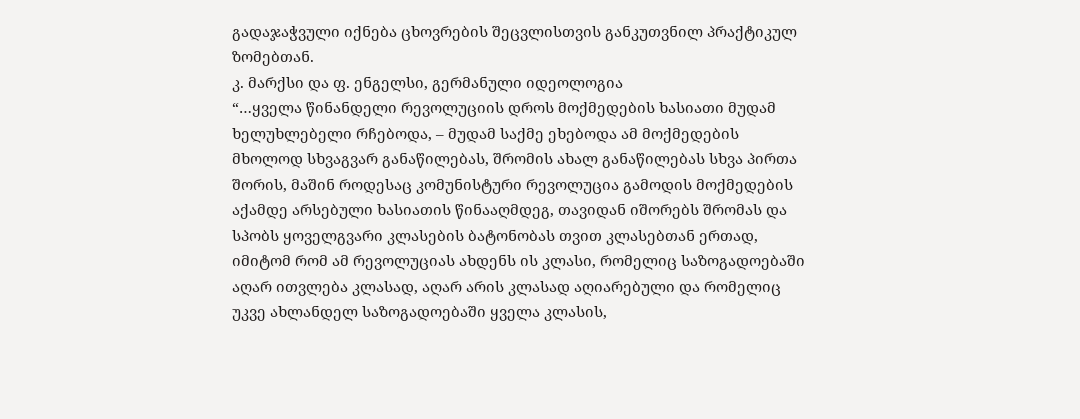გადაჯაჭვული იქნება ცხოვრების შეცვლისთვის განკუთვნილ პრაქტიკულ ზომებთან.
კ. მარქსი და ფ. ენგელსი, გერმანული იდეოლოგია
“…ყველა წინანდელი რევოლუციის დროს მოქმედების ხასიათი მუდამ ხელუხლებელი რჩებოდა, – მუდამ საქმე ეხებოდა ამ მოქმედების მხოლოდ სხვაგვარ განაწილებას, შრომის ახალ განაწილებას სხვა პირთა შორის, მაშინ როდესაც კომუნისტური რევოლუცია გამოდის მოქმედების აქამდე არსებული ხასიათის წინააღმდეგ, თავიდან იშორებს შრომას და სპობს ყოველგვარი კლასების ბატონობას თვით კლასებთან ერთად, იმიტომ რომ ამ რევოლუციას ახდენს ის კლასი, რომელიც საზოგადოებაში აღარ ითვლება კლასად, აღარ არის კლასად აღიარებული და რომელიც უკვე ახლანდელ საზოგადოებაში ყველა კლასის,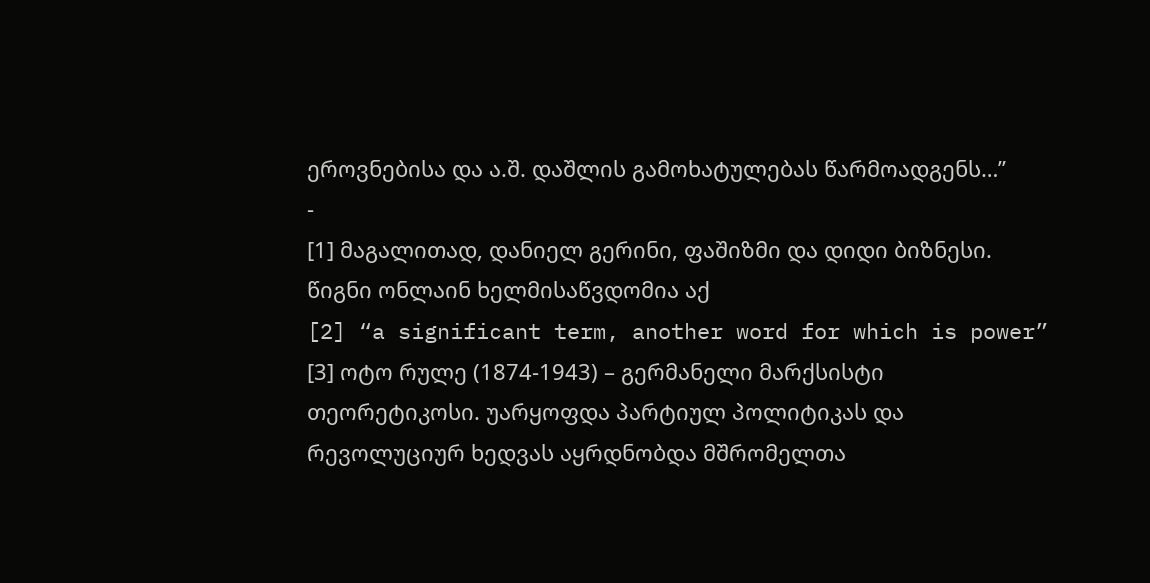ეროვნებისა და ა.შ. დაშლის გამოხატულებას წარმოადგენს…”
-
[1] მაგალითად, დანიელ გერინი, ფაშიზმი და დიდი ბიზნესი. წიგნი ონლაინ ხელმისაწვდომია აქ
[2] “a significant term, another word for which is power”
[3] ოტო რულე (1874-1943) – გერმანელი მარქსისტი თეორეტიკოსი. უარყოფდა პარტიულ პოლიტიკას და რევოლუციურ ხედვას აყრდნობდა მშრომელთა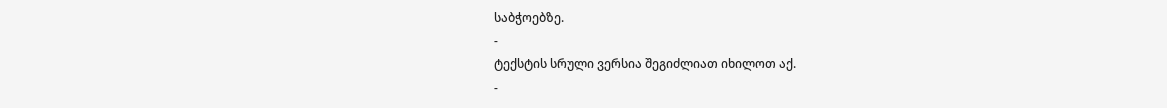საბჭოებზე.
-
ტექსტის სრული ვერსია შეგიძლიათ იხილოთ აქ.
-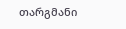თარგმანი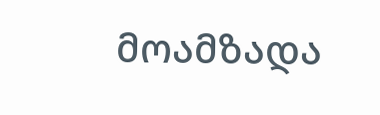მოამზადა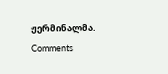ჟერმინალმა.
Comments